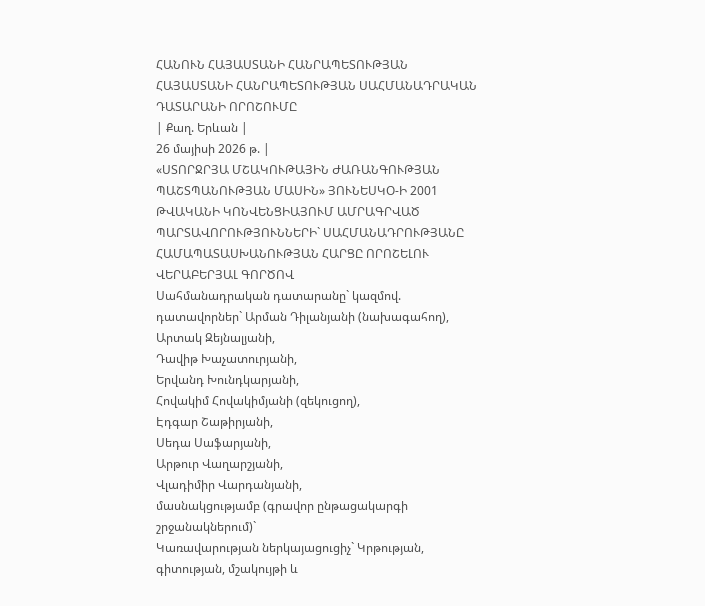ՀԱՆՈՒՆ ՀԱՅԱՍՏԱՆԻ ՀԱՆՐԱՊԵՏՈՒԹՅԱՆ
ՀԱՅԱՍՏԱՆԻ ՀԱՆՐԱՊԵՏՈՒԹՅԱՆ ՍԱՀՄԱՆԱԴՐԱԿԱՆ ԴԱՏԱՐԱՆԻ ՈՐՈՇՈՒՄԸ
| Քաղ. Երևան |
26 մայիսի 2026 թ. |
«ՍՏՈՐՋՐՅԱ ՄՇԱԿՈՒԹԱՅԻՆ ԺԱՌԱՆԳՈՒԹՅԱՆ ՊԱՇՏՊԱՆՈՒԹՅԱՆ ՄԱՍԻՆ» ՅՈՒՆԵՍԿՕ-Ի 2001 ԹՎԱԿԱՆԻ ԿՈՆՎԵՆՑԻԱՅՈՒՄ ԱՄՐԱԳՐՎԱԾ ՊԱՐՏԱՎՈՐՈՒԹՅՈՒՆՆԵՐԻ` ՍԱՀՄԱՆԱԴՐՈՒԹՅԱՆԸ ՀԱՄԱՊԱՏԱՍԽԱՆՈՒԹՅԱՆ ՀԱՐՑԸ ՈՐՈՇԵԼՈՒ ՎԵՐԱԲԵՐՅԱԼ ԳՈՐԾՈՎ
Սահմանադրական դատարանը` կազմով.
դատավորներ` Արման Դիլանյանի (նախագահող),
Արտակ Զեյնալյանի,
Դավիթ Խաչատուրյանի,
Երվանդ Խունդկարյանի,
Հովակիմ Հովակիմյանի (զեկուցող),
Էդգար Շաթիրյանի,
Սեդա Սաֆարյանի,
Արթուր Վաղարշյանի,
Վլադիմիր Վարդանյանի,
մասնակցությամբ (գրավոր ընթացակարգի շրջանակներում)`
Կառավարության ներկայացուցիչ` Կրթության, գիտության, մշակույթի և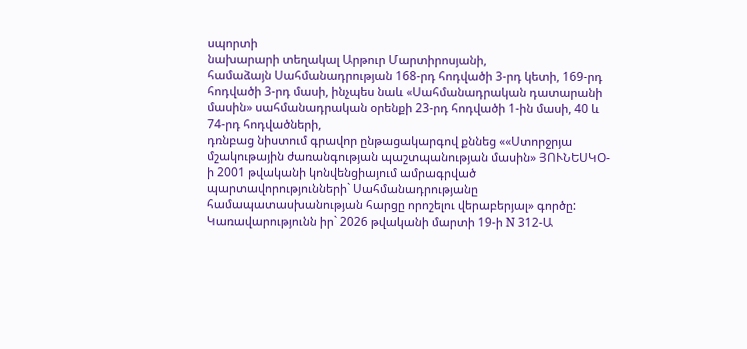սպորտի
նախարարի տեղակալ Արթուր Մարտիրոսյանի,
համաձայն Սահմանադրության 168-րդ հոդվածի 3-րդ կետի, 169-րդ հոդվածի 3-րդ մասի, ինչպես նաև «Սահմանադրական դատարանի մասին» սահմանադրական օրենքի 23-րդ հոդվածի 1-ին մասի, 40 և 74-րդ հոդվածների,
դռնբաց նիստում գրավոր ընթացակարգով քննեց ««Ստորջրյա մշակութային ժառանգության պաշտպանության մասին» ՅՈՒՆԵՍԿՕ-ի 2001 թվականի կոնվենցիայում ամրագրված պարտավորությունների` Սահմանադրությանը համապատասխանության հարցը որոշելու վերաբերյալ» գործը:
Կառավարությունն իր` 2026 թվականի մարտի 19-ի N 312-Ա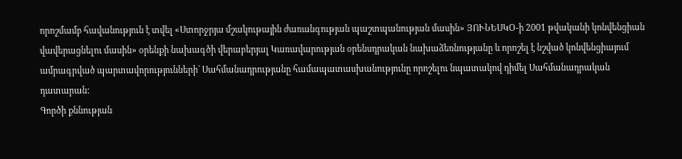որոշմամբ հավանություն է տվել «Ստորջրյա մշակութային ժառանգության պաշտպանության մասին» ՅՈՒՆԵՍԿՕ-ի 2001 թվականի կոնվենցիան վավերացնելու մասին» օրենքի նախագծի վերաբերյալ Կառավարության օրենսդրական նախաձեռնությանը և որոշել է նշված կոնվենցիայում ամրագրված պարտավորությունների` Սահմանադրությանը համապատասխանությունը որոշելու նպատակով դիմել Սահմանադրական դատարան:
Գործի քննության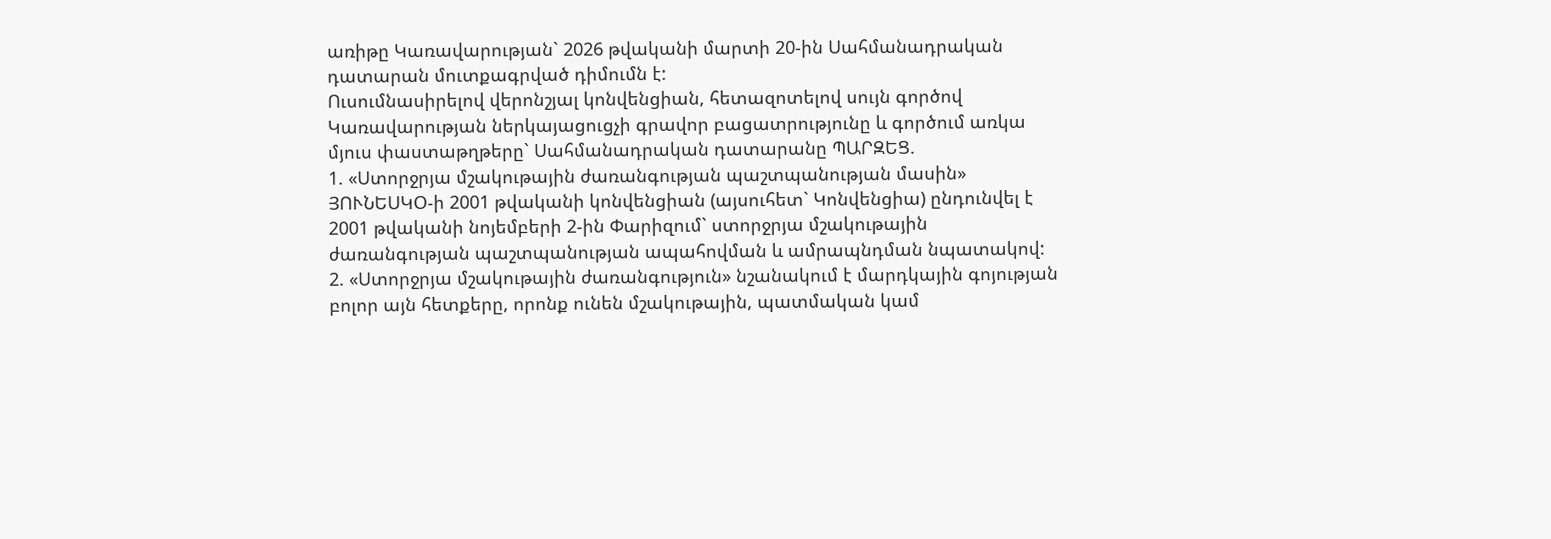առիթը Կառավարության` 2026 թվականի մարտի 20-ին Սահմանադրական դատարան մուտքագրված դիմումն է:
Ուսումնասիրելով վերոնշյալ կոնվենցիան, հետազոտելով սույն գործով Կառավարության ներկայացուցչի գրավոր բացատրությունը և գործում առկա մյուս փաստաթղթերը` Սահմանադրական դատարանը ՊԱՐԶԵՑ.
1. «Ստորջրյա մշակութային ժառանգության պաշտպանության մասին» ՅՈՒՆԵՍԿՕ-ի 2001 թվականի կոնվենցիան (այսուհետ` Կոնվենցիա) ընդունվել է 2001 թվականի նոյեմբերի 2-ին Փարիզում` ստորջրյա մշակութային ժառանգության պաշտպանության ապահովման և ամրապնդման նպատակով:
2. «Ստորջրյա մշակութային ժառանգություն» նշանակում է մարդկային գոյության բոլոր այն հետքերը, որոնք ունեն մշակութային, պատմական կամ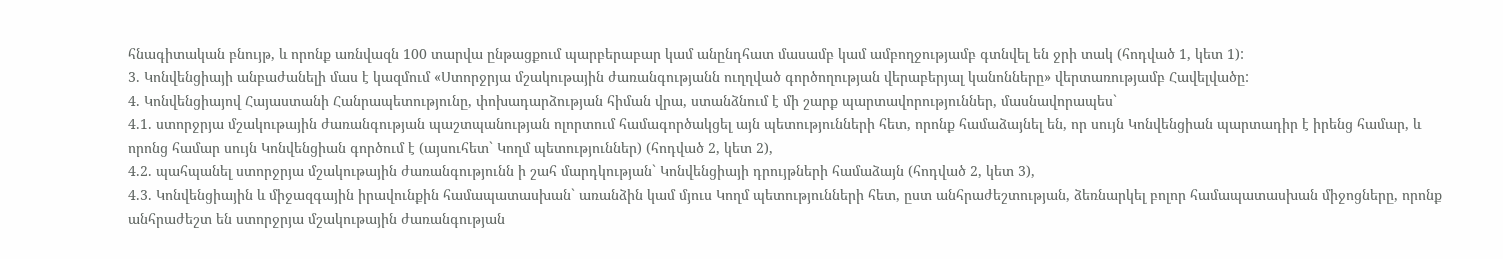հնագիտական բնույթ, և որոնք առնվազն 100 տարվա ընթացքում պարբերաբար կամ անընդհատ մասամբ կամ ամբողջությամբ գտնվել են ջրի տակ (հոդված 1, կետ 1):
3. Կոնվենցիայի անբաժանելի մաս է կազմում «Ստորջրյա մշակութային ժառանգությանն ուղղված գործողության վերաբերյալ կանոնները» վերտառությամբ Հավելվածը:
4. Կոնվենցիայով Հայաստանի Հանրապետությունը, փոխադարձության հիման վրա, ստանձնում է մի շարք պարտավորություններ, մասնավորապես`
4.1. ստորջրյա մշակութային ժառանգության պաշտպանության ոլորտում համագործակցել այն պետությունների հետ, որոնք համաձայնել են, որ սույն Կոնվենցիան պարտադիր է իրենց համար, և որոնց համար սույն Կոնվենցիան գործում է (այսուհետ` Կողմ պետություններ) (հոդված 2, կետ 2),
4.2. պահպանել ստորջրյա մշակութային ժառանգությունն ի շահ մարդկության` Կոնվենցիայի դրույթների համաձայն (հոդված 2, կետ 3),
4.3. Կոնվենցիային և միջազգային իրավունքին համապատասխան` առանձին կամ մյուս Կողմ պետությունների հետ, ըստ անհրաժեշտության, ձեռնարկել բոլոր համապատասխան միջոցները, որոնք անհրաժեշտ են ստորջրյա մշակութային ժառանգության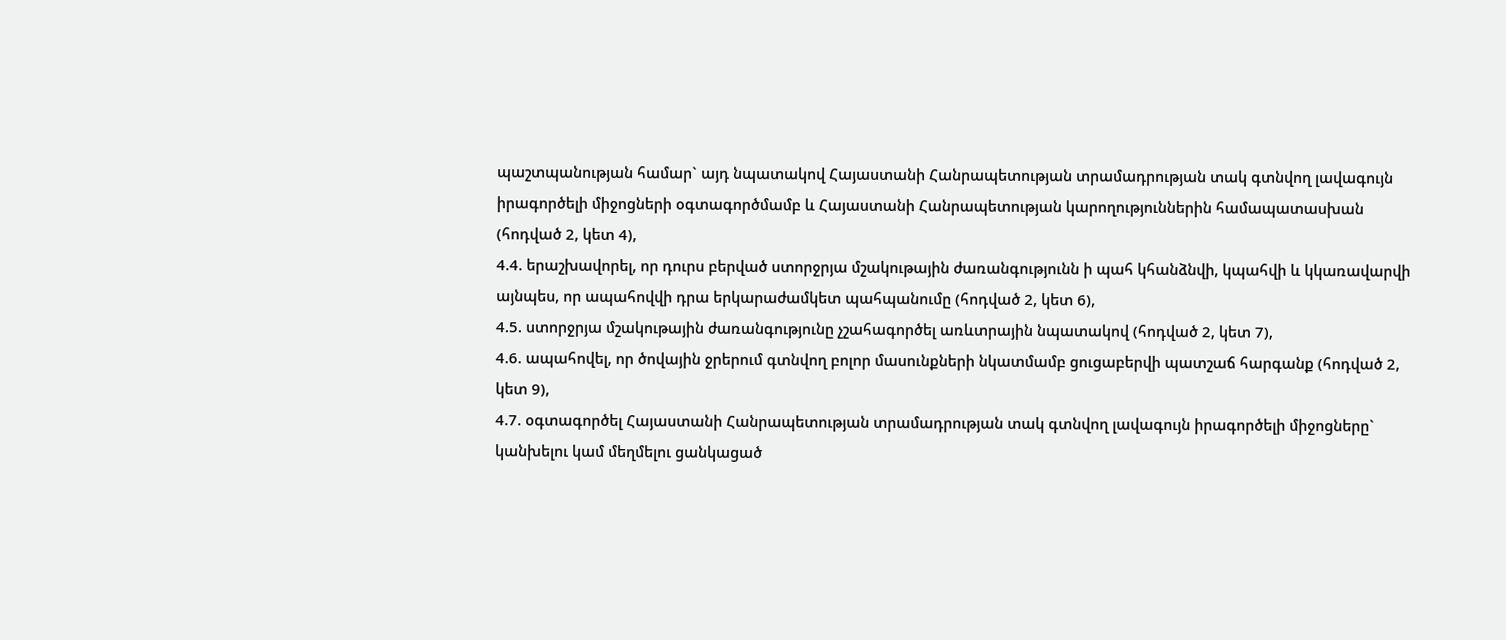պաշտպանության համար` այդ նպատակով Հայաստանի Հանրապետության տրամադրության տակ գտնվող լավագույն իրագործելի միջոցների օգտագործմամբ և Հայաստանի Հանրապետության կարողություններին համապատասխան (հոդված 2, կետ 4),
4.4. երաշխավորել, որ դուրս բերված ստորջրյա մշակութային ժառանգությունն ի պահ կհանձնվի, կպահվի և կկառավարվի այնպես, որ ապահովվի դրա երկարաժամկետ պահպանումը (հոդված 2, կետ 6),
4.5. ստորջրյա մշակութային ժառանգությունը չշահագործել առևտրային նպատակով (հոդված 2, կետ 7),
4.6. ապահովել, որ ծովային ջրերում գտնվող բոլոր մասունքների նկատմամբ ցուցաբերվի պատշաճ հարգանք (հոդված 2, կետ 9),
4.7. օգտագործել Հայաստանի Հանրապետության տրամադրության տակ գտնվող լավագույն իրագործելի միջոցները` կանխելու կամ մեղմելու ցանկացած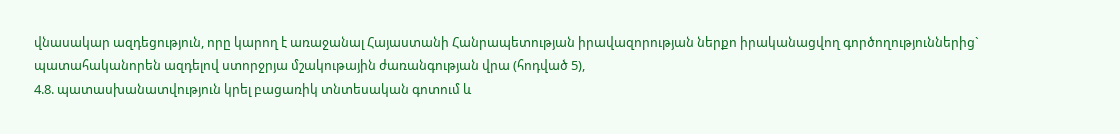վնասակար ազդեցություն, որը կարող է առաջանալ Հայաստանի Հանրապետության իրավազորության ներքո իրականացվող գործողություններից` պատահականորեն ազդելով ստորջրյա մշակութային ժառանգության վրա (հոդված 5),
4.8. պատասխանատվություն կրել բացառիկ տնտեսական գոտում և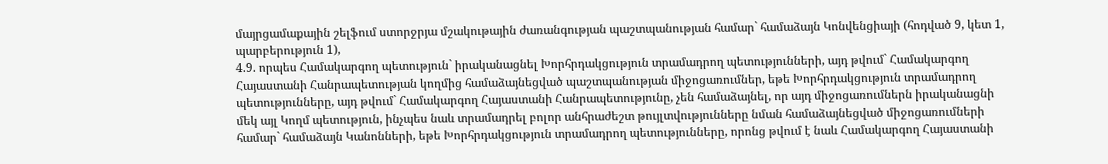մայրցամաքային շելֆում ստորջրյա մշակութային ժառանգության պաշտպանության համար` համաձայն Կոնվենցիայի (հոդված 9, կետ 1, պարբերություն 1),
4.9. որպես Համակարգող պետություն` իրականացնել Խորհրդակցություն տրամադրող պետությունների, այդ թվում` Համակարգող Հայաստանի Հանրապետության կողմից համաձայնեցված պաշտպանության միջոցառումներ, եթե Խորհրդակցություն տրամադրող պետությունները, այդ թվում` Համակարգող Հայաստանի Հանրապետությունը, չեն համաձայնել, որ այդ միջոցառումներն իրականացնի մեկ այլ Կողմ պետություն, ինչպես նաև տրամադրել բոլոր անհրաժեշտ թույլտվությունները նման համաձայնեցված միջոցառումների համար` համաձայն Կանոնների, եթե Խորհրդակցություն տրամադրող պետությունները, որոնց թվում է նաև Համակարգող Հայաստանի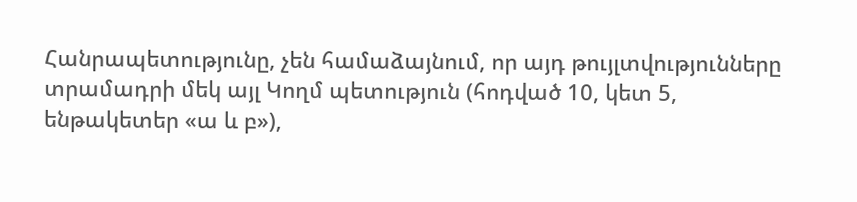Հանրապետությունը, չեն համաձայնում, որ այդ թույլտվությունները տրամադրի մեկ այլ Կողմ պետություն (հոդված 10, կետ 5, ենթակետեր «ա և բ»),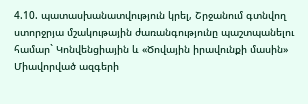4.10. պատասխանատվություն կրել, Շրջանում գտնվող ստորջրյա մշակութային ժառանգությունը պաշտպանելու համար` Կոնվենցիային և «Ծովային իրավունքի մասին» Միավորված ազգերի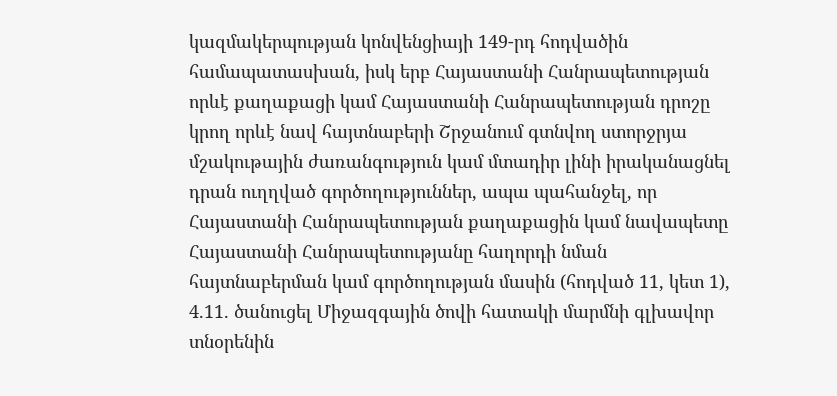կազմակերպության կոնվենցիայի 149-րդ հոդվածին համապատասխան, իսկ երբ Հայաստանի Հանրապետության որևէ քաղաքացի կամ Հայաստանի Հանրապետության դրոշը կրող որևէ նավ հայտնաբերի Շրջանում գտնվող ստորջրյա մշակութային ժառանգություն կամ մտադիր լինի իրականացնել դրան ուղղված գործողություններ, ապա պահանջել, որ Հայաստանի Հանրապետության քաղաքացին կամ նավապետը Հայաստանի Հանրապետությանը հաղորդի նման հայտնաբերման կամ գործողության մասին (հոդված 11, կետ 1),
4.11. ծանուցել Միջազգային ծովի հատակի մարմնի գլխավոր տնօրենին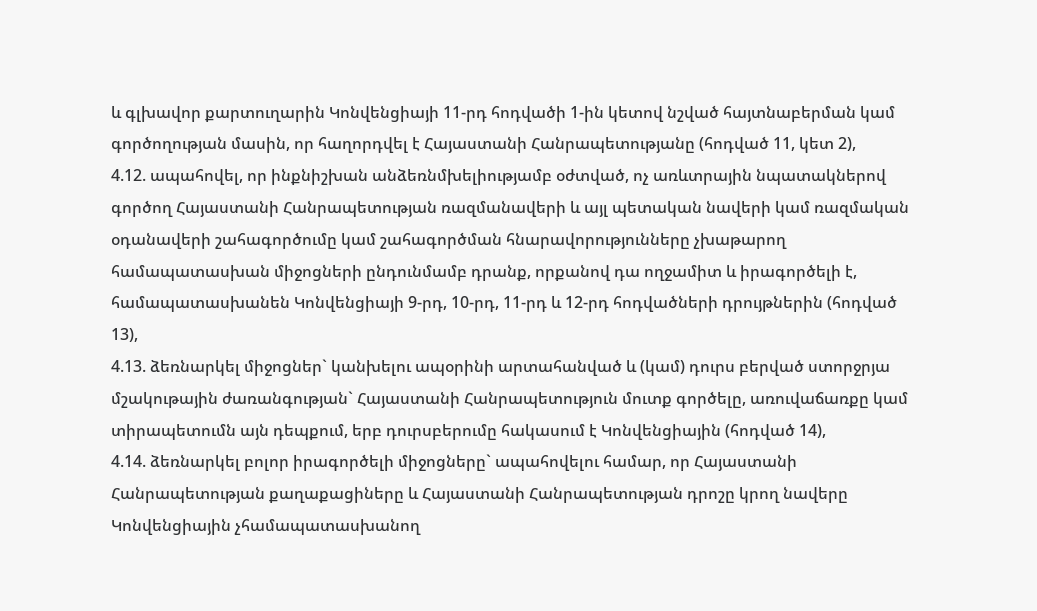և գլխավոր քարտուղարին Կոնվենցիայի 11-րդ հոդվածի 1-ին կետով նշված հայտնաբերման կամ գործողության մասին, որ հաղորդվել է Հայաստանի Հանրապետությանը (հոդված 11, կետ 2),
4.12. ապահովել, որ ինքնիշխան անձեռնմխելիությամբ օժտված, ոչ առևտրային նպատակներով գործող Հայաստանի Հանրապետության ռազմանավերի և այլ պետական նավերի կամ ռազմական օդանավերի շահագործումը կամ շահագործման հնարավորությունները չխաթարող համապատասխան միջոցների ընդունմամբ դրանք, որքանով դա ողջամիտ և իրագործելի է, համապատասխանեն Կոնվենցիայի 9-րդ, 10-րդ, 11-րդ և 12-րդ հոդվածների դրույթներին (հոդված 13),
4.13. ձեռնարկել միջոցներ` կանխելու ապօրինի արտահանված և (կամ) դուրս բերված ստորջրյա մշակութային ժառանգության` Հայաստանի Հանրապետություն մուտք գործելը, առուվաճառքը կամ տիրապետումն այն դեպքում, երբ դուրսբերումը հակասում է Կոնվենցիային (հոդված 14),
4.14. ձեռնարկել բոլոր իրագործելի միջոցները` ապահովելու համար, որ Հայաստանի Հանրապետության քաղաքացիները և Հայաստանի Հանրապետության դրոշը կրող նավերը Կոնվենցիային չհամապատասխանող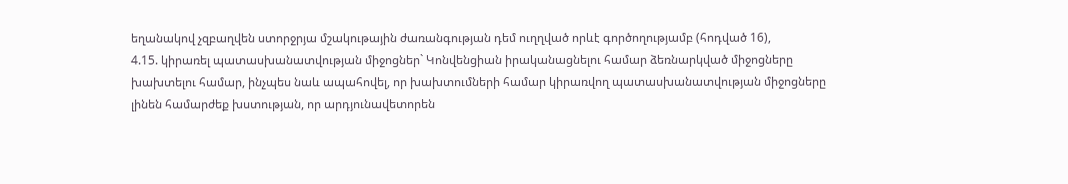եղանակով չզբաղվեն ստորջրյա մշակութային ժառանգության դեմ ուղղված որևէ գործողությամբ (հոդված 16),
4.15. կիրառել պատասխանատվության միջոցներ` Կոնվենցիան իրականացնելու համար ձեռնարկված միջոցները խախտելու համար, ինչպես նաև ապահովել, որ խախտումների համար կիրառվող պատասխանատվության միջոցները լինեն համարժեք խստության, որ արդյունավետորեն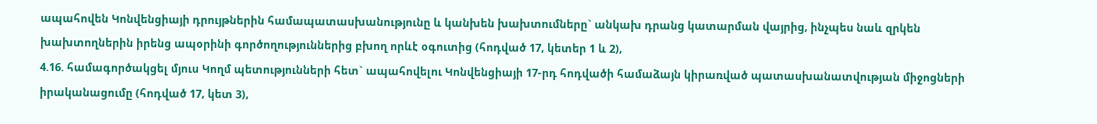ապահովեն Կոնվենցիայի դրույթներին համապատասխանությունը և կանխեն խախտումները` անկախ դրանց կատարման վայրից, ինչպես նաև զրկեն խախտողներին իրենց ապօրինի գործողություններից բխող որևէ օգուտից (հոդված 17, կետեր 1 և 2),
4.16. համագործակցել մյուս Կողմ պետությունների հետ` ապահովելու Կոնվենցիայի 17-րդ հոդվածի համաձայն կիրառված պատասխանատվության միջոցների իրականացումը (հոդված 17, կետ 3),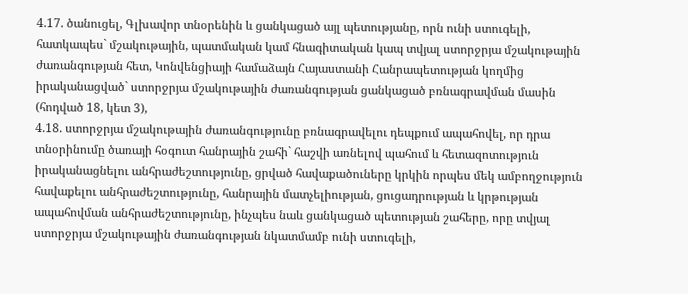4.17. ծանուցել, Գլխավոր տնօրենին և ցանկացած այլ պետությանը, որն ունի ստուգելի, հատկապես` մշակութային, պատմական կամ հնագիտական կապ տվյալ ստորջրյա մշակութային ժառանգության հետ, Կոնվենցիայի համաձայն Հայաստանի Հանրապետության կողմից իրականացված` ստորջրյա մշակութային ժառանգության ցանկացած բռնագրավման մասին (հոդված 18, կետ 3),
4.18. ստորջրյա մշակութային ժառանգությունը բռնագրավելու դեպքում ապահովել, որ դրա տնօրինումը ծառայի հօգուտ հանրային շահի` հաշվի առնելով պահում և հետազոտություն իրականացնելու անհրաժեշտությունը, ցրված հավաքածուները կրկին որպես մեկ ամբողջություն հավաքելու անհրաժեշտությունը, հանրային մատչելիության, ցուցադրության և կրթության ապահովման անհրաժեշտությունը, ինչպես նաև ցանկացած պետության շահերը, որը տվյալ ստորջրյա մշակութային ժառանգության նկատմամբ ունի ստուգելի,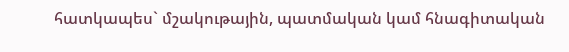հատկապես` մշակութային, պատմական կամ հնագիտական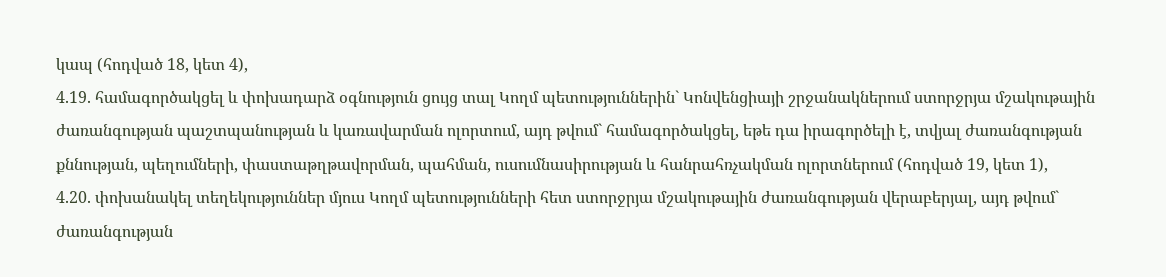կապ (հոդված 18, կետ 4),
4.19. համագործակցել և փոխադարձ օգնություն ցույց տալ Կողմ պետություններին` Կոնվենցիայի շրջանակներում ստորջրյա մշակութային ժառանգության պաշտպանության և կառավարման ոլորտում, այդ թվում` համագործակցել, եթե դա իրագործելի է, տվյալ ժառանգության քննության, պեղումների, փաստաթղթավորման, պահման, ուսումնասիրության և հանրահռչակման ոլորտներում (հոդված 19, կետ 1),
4.20. փոխանակել տեղեկություններ մյուս Կողմ պետությունների հետ ստորջրյա մշակութային ժառանգության վերաբերյալ, այդ թվում` ժառանգության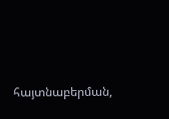հայտնաբերման,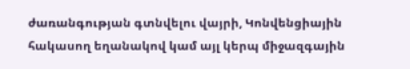ժառանգության գտնվելու վայրի, Կոնվենցիային հակասող եղանակով կամ այլ կերպ միջազգային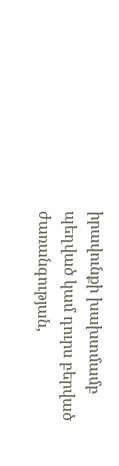իրավունքի խախտմամբ պեղված կամ դուրս բերված ժառանգության,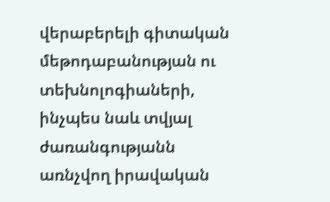վերաբերելի գիտական մեթոդաբանության ու տեխնոլոգիաների, ինչպես նաև տվյալ ժառանգությանն առնչվող իրավական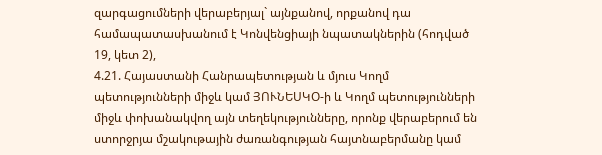զարգացումների վերաբերյալ` այնքանով, որքանով դա համապատասխանում է Կոնվենցիայի նպատակներին (հոդված 19, կետ 2),
4.21. Հայաստանի Հանրապետության և մյուս Կողմ պետությունների միջև կամ ՅՈՒՆԵՍԿՕ-ի և Կողմ պետությունների միջև փոխանակվող այն տեղեկությունները, որոնք վերաբերում են ստորջրյա մշակութային ժառանգության հայտնաբերմանը կամ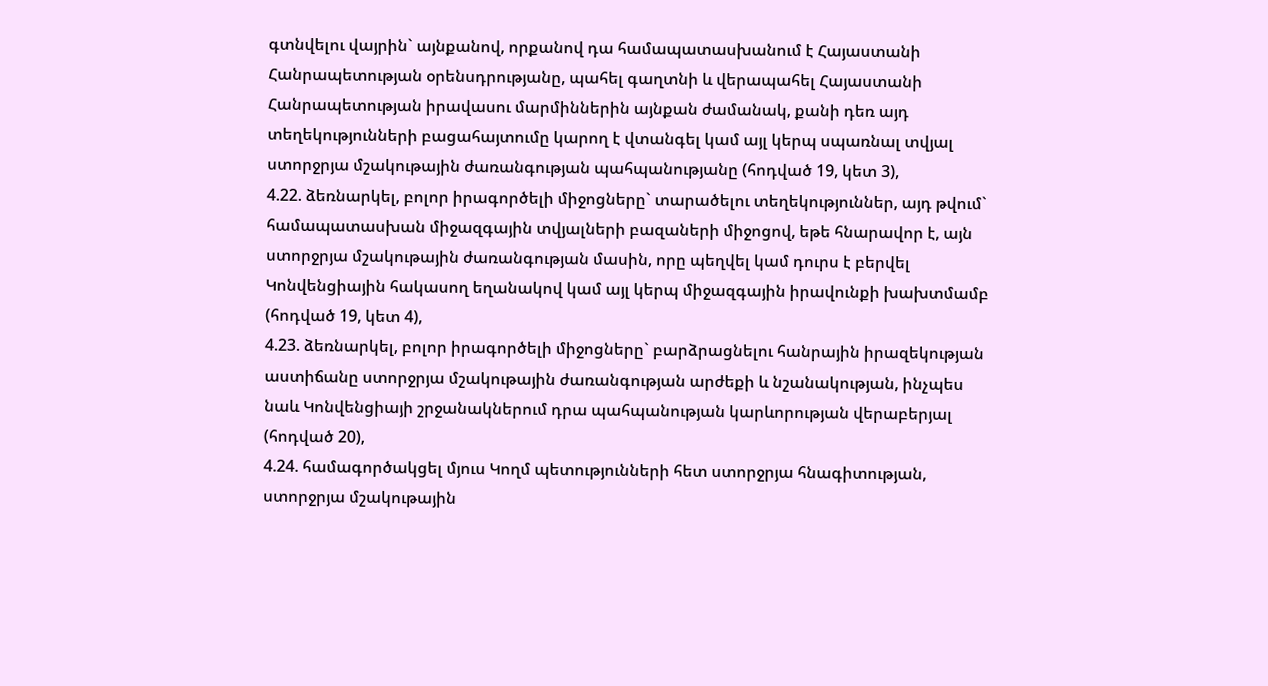գտնվելու վայրին` այնքանով, որքանով դա համապատասխանում է Հայաստանի Հանրապետության օրենսդրությանը, պահել գաղտնի և վերապահել Հայաստանի Հանրապետության իրավասու մարմիններին այնքան ժամանակ, քանի դեռ այդ տեղեկությունների բացահայտումը կարող է վտանգել կամ այլ կերպ սպառնալ տվյալ ստորջրյա մշակութային ժառանգության պահպանությանը (հոդված 19, կետ 3),
4.22. ձեռնարկել, բոլոր իրագործելի միջոցները` տարածելու տեղեկություններ, այդ թվում` համապատասխան միջազգային տվյալների բազաների միջոցով, եթե հնարավոր է, այն ստորջրյա մշակութային ժառանգության մասին, որը պեղվել կամ դուրս է բերվել Կոնվենցիային հակասող եղանակով կամ այլ կերպ միջազգային իրավունքի խախտմամբ (հոդված 19, կետ 4),
4.23. ձեռնարկել, բոլոր իրագործելի միջոցները` բարձրացնելու հանրային իրազեկության աստիճանը ստորջրյա մշակութային ժառանգության արժեքի և նշանակության, ինչպես նաև Կոնվենցիայի շրջանակներում դրա պահպանության կարևորության վերաբերյալ (հոդված 20),
4.24. համագործակցել մյուս Կողմ պետությունների հետ ստորջրյա հնագիտության, ստորջրյա մշակութային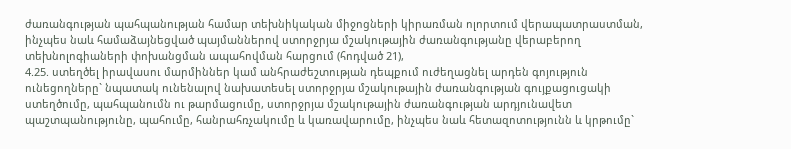ժառանգության պահպանության համար տեխնիկական միջոցների կիրառման ոլորտում վերապատրաստման, ինչպես նաև համաձայնեցված պայմաններով ստորջրյա մշակութային ժառանգությանը վերաբերող տեխնոլոգիաների փոխանցման ապահովման հարցում (հոդված 21),
4.25. ստեղծել իրավասու մարմիններ կամ անհրաժեշտության դեպքում ուժեղացնել արդեն գոյություն ունեցողները` նպատակ ունենալով նախատեսել ստորջրյա մշակութային ժառանգության գույքացուցակի ստեղծումը, պահպանումն ու թարմացումը, ստորջրյա մշակութային ժառանգության արդյունավետ պաշտպանությունը, պահումը, հանրահռչակումը և կառավարումը, ինչպես նաև հետազոտությունն և կրթումը`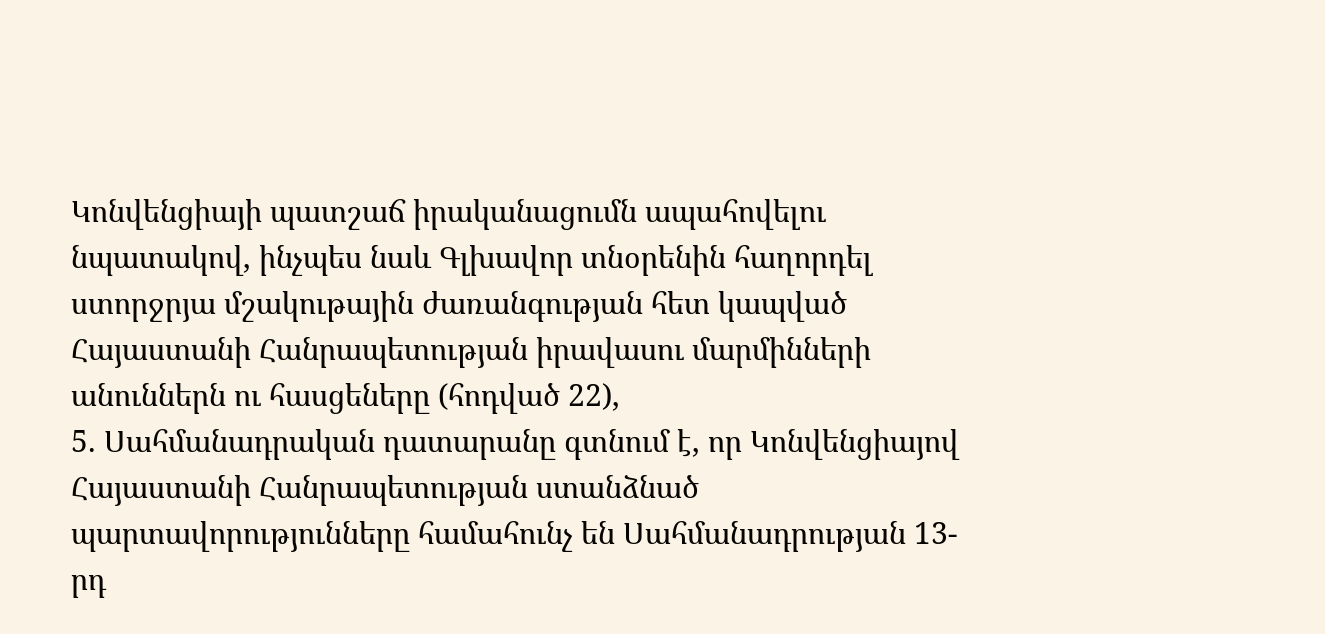Կոնվենցիայի պատշաճ իրականացումն ապահովելու նպատակով, ինչպես նաև Գլխավոր տնօրենին հաղորդել ստորջրյա մշակութային ժառանգության հետ կապված Հայաստանի Հանրապետության իրավասու մարմինների անուններն ու հասցեները (հոդված 22),
5. Սահմանադրական դատարանը գտնում է, որ Կոնվենցիայով Հայաստանի Հանրապետության ստանձնած պարտավորությունները համահունչ են Սահմանադրության 13-րդ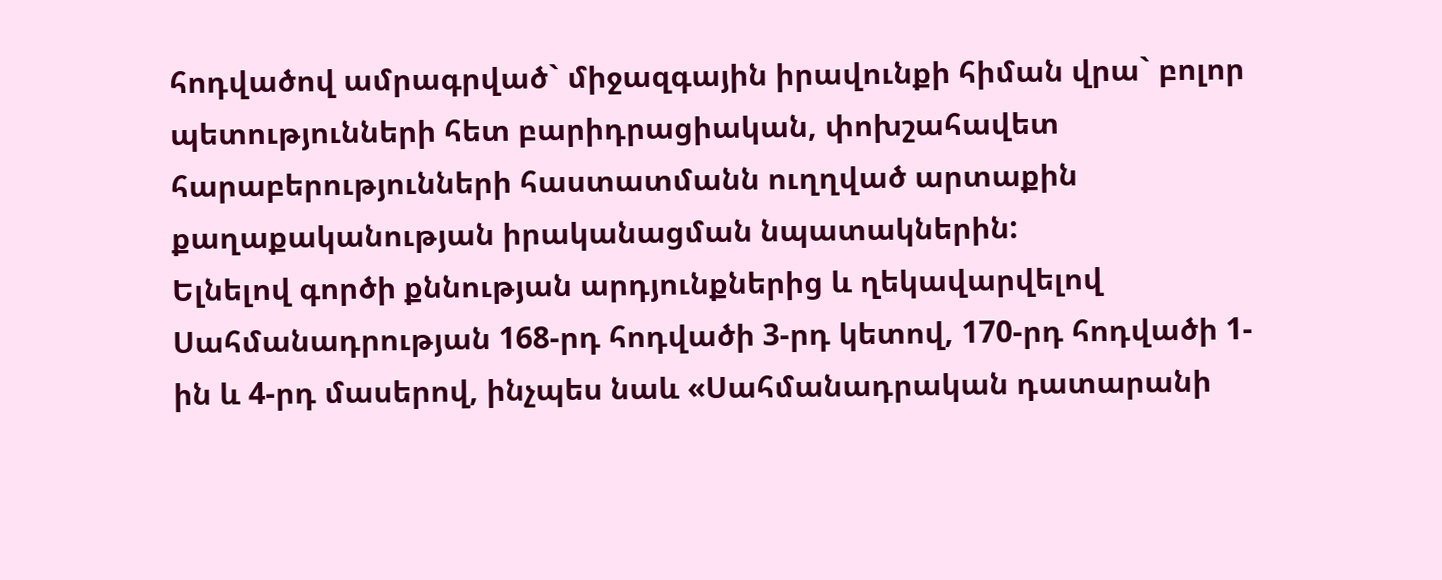հոդվածով ամրագրված` միջազգային իրավունքի հիման վրա` բոլոր պետությունների հետ բարիդրացիական, փոխշահավետ հարաբերությունների հաստատմանն ուղղված արտաքին քաղաքականության իրականացման նպատակներին:
Ելնելով գործի քննության արդյունքներից և ղեկավարվելով Սահմանադրության 168-րդ հոդվածի 3-րդ կետով, 170-րդ հոդվածի 1-ին և 4-րդ մասերով, ինչպես նաև «Սահմանադրական դատարանի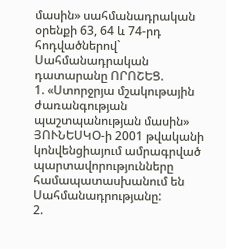մասին» սահմանադրական օրենքի 63, 64 և 74-րդ հոդվածներով` Սահմանադրական դատարանը ՈՐՈՇԵՑ.
1. «Ստորջրյա մշակութային ժառանգության պաշտպանության մասին» ՅՈՒՆԵՍԿՕ-ի 2001 թվականի կոնվենցիայում ամրագրված պարտավորությունները համապատասխանում են Սահմանադրությանը:
2.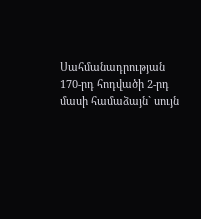Սահմանադրության 170-րդ հոդվածի 2-րդ մասի համաձայն` սույն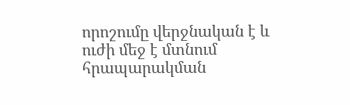որոշումը վերջնական է և ուժի մեջ է մտնում հրապարակման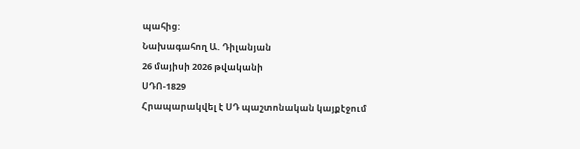պահից:
Նախագահող Ա. Դիլանյան
26 մայիսի 2026 թվականի
ՍԴՈ-1829
Հրապարակվել է ՍԴ պաշտոնական կայքէջում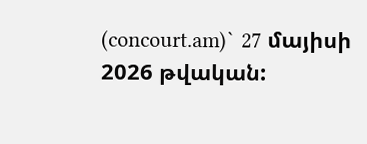(concourt.am)` 27 մայիսի 2026 թվական: